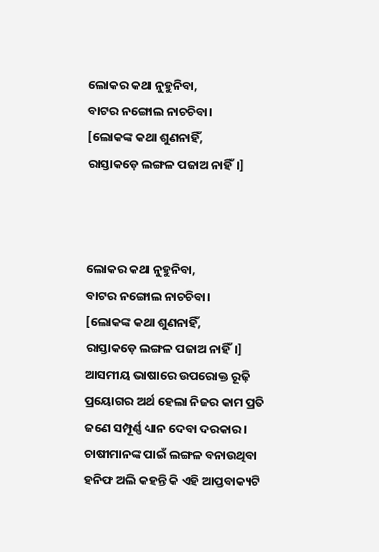ଲୋକର କଥା ନୁହୁନିବା,
ବାଟର ନଙ୍ଗୋଲ ନାଚଚିବା।
[ଲୋକଙ୍କ କଥା ଶୁଣନାହିଁ,
ରାସ୍ତାକଡ଼େ ଲଙ୍ଗଳ ପଜାଅ ନାହିଁ।]



ଲୋକର କଥା ନୁହୁନିବା,
ବାଟର ନଙ୍ଗୋଲ ନାଚଚିବା।
[ଲୋକଙ୍କ କଥା ଶୁଣନାହିଁ,
ରାସ୍ତାକଡ଼େ ଲଙ୍ଗଳ ପଜାଅ ନାହିଁ।]
ଆସମୀୟ ଭାଷାରେ ଉପରୋକ୍ତ ରୂଢ଼ି ପ୍ରୟୋଗର ଅର୍ଥ ହେଲା ନିଜର କାମ ପ୍ରତି ଜଣେ ସମ୍ପୂର୍ଣ୍ଣ ଧ୍ୟାନ ଦେବା ଦରକାର।
ଚାଷୀମାନଙ୍କ ପାଇଁ ଲଙ୍ଗଳ ବନାଉଥିବା ହନିଫ ଅଲି କହନ୍ତି କି ଏହି ଆପ୍ତବାକ୍ୟଟି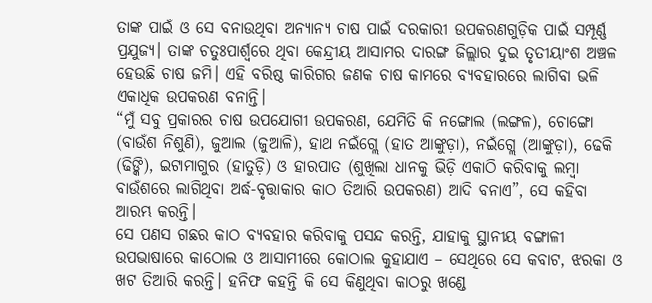ତାଙ୍କ ପାଇଁ ଓ ସେ ବନାଉଥିବା ଅନ୍ୟାନ୍ୟ ଚାଷ ପାଇଁ ଦରକାରୀ ଉପକରଣଗୁଡ଼ିକ ପାଇଁ ସମ୍ପୂର୍ଣ୍ଣ ପ୍ରଯୁଜ୍ୟ। ତାଙ୍କ ଚତୁଃପାର୍ଶ୍ଵରେ ଥିବା କେନ୍ଦ୍ରୀୟ ଆସାମର ଦାରଙ୍ଗ ଜିଲ୍ଲାର ଦୁଇ ତୃତୀୟାଂଶ ଅଞ୍ଚଳ ହେଉଛି ଚାଷ ଜମି। ଏହି ବରିଷ୍ଠ କାରିଗର ଜଣକ ଚାଷ କାମରେ ବ୍ୟବହାରରେ ଲାଗିବା ଭଳି ଏକାଧିକ ଉପକରଣ ବନାନ୍ତି।
“ମୁଁ ସବୁ ପ୍ରକାରର ଚାଷ ଉପଯୋଗୀ ଉପକରଣ, ଯେମିତି କି ନଙ୍ଗୋଲ (ଲଙ୍ଗଳ), ଚୋଙ୍ଗୋ (ବାଉଁଶ ନିଶୁଣି), ଜୁଆଲ (ଜୁଆଳି), ହାଥ ନଇଁଗ୍ଲେ (ହାତ ଆଙ୍କୁଡ଼ା), ନଇଁଗ୍ଲେ (ଆଙ୍କୁଡ଼ା), ଢେକି (ଢିଙ୍କି), ଇଟାମାଗୁର (ହାତୁଡ଼ି) ଓ ହାରପାତ (ଶୁଖିଲା ଧାନକୁ ଭିଡ଼ି ଏକାଠି କରିବାକୁ ଲମ୍ବା ବାଉଁଶରେ ଲାଗିଥିବା ଅର୍ଦ୍ଧ-ବୃତ୍ତାକାର କାଠ ତିଆରି ଉପକରଣ) ଆଦି ବନାଏ”, ସେ କହିବା ଆରମ୍ଭ କରନ୍ତି।
ସେ ପଣସ ଗଛର କାଠ ବ୍ୟବହାର କରିବାକୁ ପସନ୍ଦ କରନ୍ତି, ଯାହାକୁ ସ୍ଥାନୀୟ ବଙ୍ଗାଳୀ ଉପଭାଷାରେ କାଠୋଲ ଓ ଆସାମୀରେ କୋଠାଲ କୁହାଯାଏ – ସେଥିରେ ସେ କବାଟ, ଝରକା ଓ ଖଟ ତିଆରି କରନ୍ତି। ହନିଫ କହନ୍ତି କି ସେ କିଣୁଥିବା କାଠରୁ ଖଣ୍ଡେ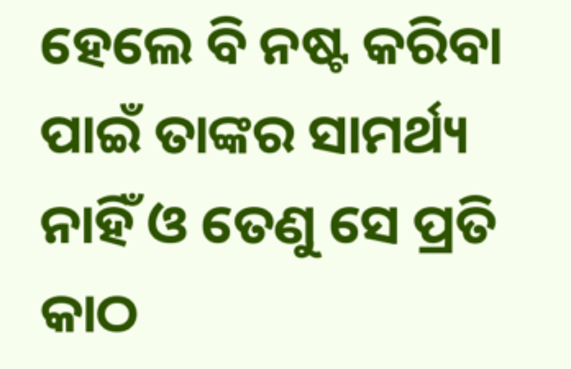ହେଲେ ବି ନଷ୍ଟ କରିବା ପାଇଁ ତାଙ୍କର ସାମର୍ଥ୍ୟ ନାହିଁ ଓ ତେଣୁ ସେ ପ୍ରତି କାଠ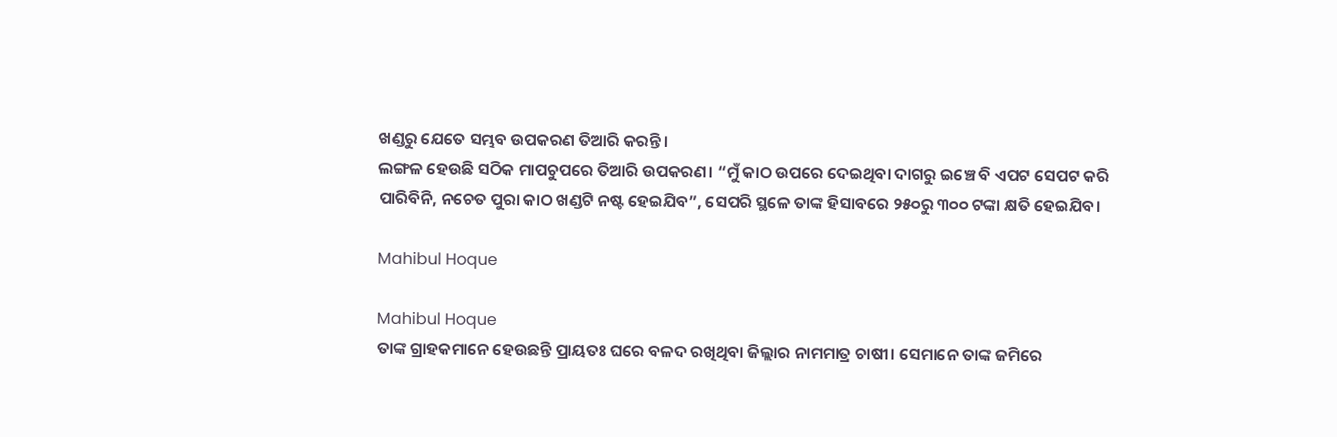ଖଣ୍ଡରୁ ଯେତେ ସମ୍ଭବ ଉପକରଣ ତିଆରି କରନ୍ତି।
ଲଙ୍ଗଳ ହେଉଛି ସଠିକ ମାପଚୁପରେ ତିଆରି ଉପକରଣ। “ମୁଁ କାଠ ଉପରେ ଦେଇଥିବା ଦାଗରୁ ଇଞ୍ଚେ ବି ଏପଟ ସେପଟ କରି ପାରିବିନି, ନଚେତ ପୁରା କାଠ ଖଣ୍ଡଟି ନଷ୍ଟ ହେଇଯିବ”, ସେପରି ସ୍ଥଳେ ତାଙ୍କ ହିସାବରେ ୨୫୦ରୁ ୩୦୦ ଟଙ୍କା କ୍ଷତି ହେଇଯିବ।

Mahibul Hoque

Mahibul Hoque
ତାଙ୍କ ଗ୍ରାହକମାନେ ହେଉଛନ୍ତି ପ୍ରାୟତଃ ଘରେ ବଳଦ ରଖିଥିବା ଜିଲ୍ଲାର ନାମମାତ୍ର ଚାଷୀ। ସେମାନେ ତାଙ୍କ ଜମିରେ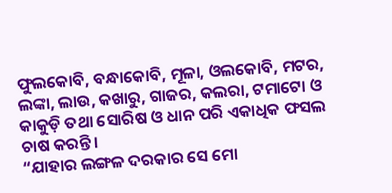ଫୁଲକୋବି, ବନ୍ଧାକୋବି, ମୂଳା, ଓଲକୋବି, ମଟର, ଲଙ୍କା, ଲାଉ, କଖାରୁ, ଗାଜର, କଲରା, ଟମାଟୋ ଓ କାକୁଡ଼ି ତଥା ସୋରିଷ ଓ ଧାନ ପରି ଏକାଧିକ ଫସଲ ଚାଷ କରନ୍ତି।
“ଯାହାର ଲଙ୍ଗଳ ଦରକାର ସେ ମୋ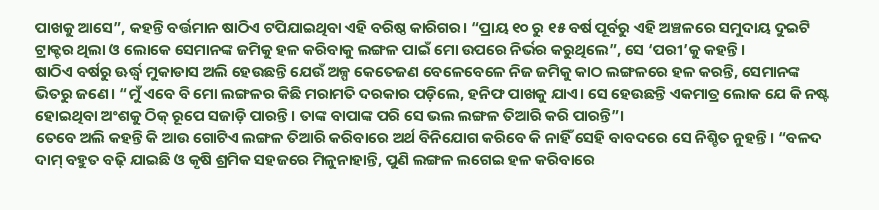ପାଖକୁ ଆସେ”, କହନ୍ତି ବର୍ତ୍ତମାନ ଷାଠିଏ ଟପିଯାଇଥିବା ଏହି ବରିଷ୍ଠ କାରିଗର। “ପ୍ରାୟ ୧୦ ରୁ ୧୫ ବର୍ଷ ପୂର୍ବରୁ ଏହି ଅଞ୍ଚଳରେ ସମୁଦାୟ ଦୁଇଟି ଟ୍ରାକ୍ଟର ଥିଲା ଓ ଲୋକେ ସେମାନଙ୍କ ଜମିକୁ ହଳ କରିବାକୁ ଲଙ୍ଗଳ ପାଇଁ ମୋ ଉପରେ ନିର୍ଭର କରୁଥିଲେ”, ସେ ‘ପରୀ’କୁ କହନ୍ତି।
ଷାଠିଏ ବର୍ଷରୁ ଊର୍ଦ୍ଧ୍ଵ ମୁକାଡାସ ଅଲି ହେଉଛନ୍ତି ଯେଉଁ ଅଳ୍ପ କେତେଜଣ ବେଳେବେଳେ ନିଜ ଜମିକୁ କାଠ ଲଙ୍ଗଳରେ ହଳ କରନ୍ତି, ସେମାନଙ୍କ ଭିତରୁ ଜଣେ। “ମୁଁ ଏବେ ବି ମୋ ଲଙ୍ଗଳର କିଛି ମରାମତି ଦରକାର ପଡ଼ିଲେ, ହନିଫ ପାଖକୁ ଯାଏ। ସେ ହେଉଛନ୍ତି ଏକମାତ୍ର ଲୋକ ଯେ କି ନଷ୍ଟ ହୋଇଥିବା ଅଂଶକୁ ଠିକ୍ ରୂପେ ସଜାଡ଼ି ପାରନ୍ତି। ତାଙ୍କ ବାପାଙ୍କ ପରି ସେ ଭଲ ଲଙ୍ଗଳ ତିଆରି କରି ପାରନ୍ତି”।
ତେବେ ଅଲି କହନ୍ତି କି ଆଉ ଗୋଟିଏ ଲଙ୍ଗଳ ତିଆରି କରିବାରେ ଅର୍ଥ ବିନିଯୋଗ କରିବେ କି ନାହିଁ ସେହି ବାବଦରେ ସେ ନିଶ୍ଚିତ ନୁହନ୍ତି। “ବଳଦ ଦାମ୍ ବହୁତ ବଢ଼ି ଯାଇଛି ଓ କୃଷି ଶ୍ରମିକ ସହଜରେ ମିଳୁନାହାନ୍ତି, ପୁଣି ଲଙ୍ଗଳ ଲଗେଇ ହଳ କରିବାରେ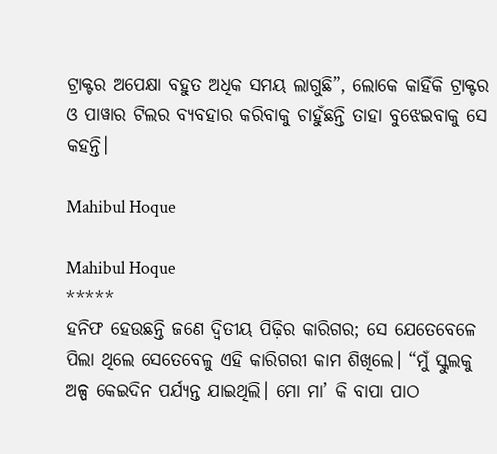ଟ୍ରାକ୍ଟର ଅପେକ୍ଷା ବହୁତ ଅଧିକ ସମୟ ଲାଗୁଛି”, ଲୋକେ କାହିଁକି ଟ୍ରାକ୍ଟର ଓ ପାୱାର ଟିଲର ବ୍ୟବହାର କରିବାକୁ ଚାହୁଁଛନ୍ତି ତାହା ବୁଝେଇବାକୁ ସେ କହନ୍ତି।

Mahibul Hoque

Mahibul Hoque
*****
ହନିଫ ହେଉଛନ୍ତି ଜଣେ ଦ୍ଵିତୀୟ ପିଢ଼ିର କାରିଗର; ସେ ଯେତେବେଳେ ପିଲା ଥିଲେ ସେତେବେଳୁ ଏହି କାରିଗରୀ କାମ ଶିଖିଲେ। “ମୁଁ ସ୍କୁଲକୁ ଅଳ୍ପ କେଇଦିନ ପର୍ଯ୍ୟନ୍ତ ଯାଇଥିଲି। ମୋ ମା’ କି ବାପା ପାଠ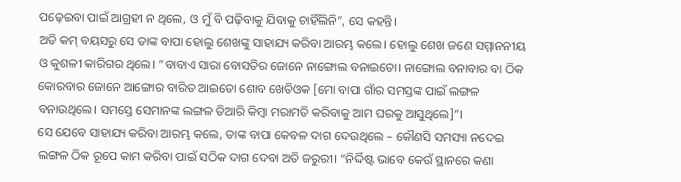ପଢ଼େଇବା ପାଇଁ ଆଗ୍ରହୀ ନ ଥିଲେ, ଓ ମୁଁ ବି ପଢ଼ିବାକୁ ଯିବାକୁ ଚାହିଁଲିନି”, ସେ କହନ୍ତି।
ଅତି କମ୍ ବୟସରୁ ସେ ତାଙ୍କ ବାପା ହୋଲୁ ଶେଖଙ୍କୁ ସାହାଯ୍ୟ କରିବା ଆରମ୍ଭ କଲେ। ହୋଲୁ ଶେଖ ଜଣେ ସମ୍ମାନନୀୟ ଓ କୁଶଳୀ କାରିଗର ଥିଲେ। “ବାବାଏ ସାରା ବୋସତିର ଜୋନେ ନାଙ୍ଗୋଲ ବନାଇତୋ। ନାଙ୍ଗୋଲ ବନାବାର ବା ଠିକ କୋରବାର ଜୋନେ ଆଙ୍ଗୋର ବାରିତ ଆଇତୋ ଶୋବ ଖେତିଓକ [ମୋ ବାପା ଗାଁର ସମସ୍ତଙ୍କ ପାଇଁ ଲଙ୍ଗଳ ବନାଉଥିଲେ। ସମସ୍ତେ ସେମାନଙ୍କ ଲଙ୍ଗଳ ତିଆରି କିମ୍ବା ମରାମତି କରିବାକୁ ଆମ ଘରକୁ ଆସୁଥିଲେ]”।
ସେ ଯେବେ ସାହାଯ୍ୟ କରିବା ଆରମ୍ଭ କଲେ, ତାଙ୍କ ବାପା କେବଳ ଦାଗ ଦେଉଥିଲେ – କୌଣସି ସମସ୍ୟା ନଦେଇ ଲଙ୍ଗଳ ଠିକ ରୂପେ କାମ କରିବା ପାଇଁ ସଠିକ ଦାଗ ଦେବା ଅତି ଜରୁରୀ। “ନିର୍ଦ୍ଦିଷ୍ଟ ଭାବେ କେଉଁ ସ୍ଥାନରେ କଣା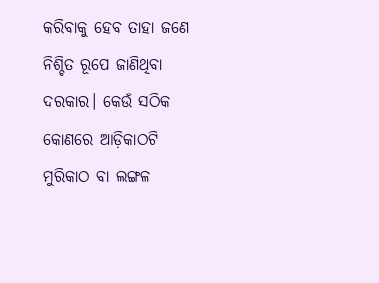କରିବାକୁ ହେବ ତାହା ଜଣେ ନିଶ୍ଚିତ ରୂପେ ଜାଣିଥିବା ଦରକାର। କେଉଁ ସଠିକ କୋଣରେ ଆଡ଼ିକାଠଟି ମୁରିକାଠ ବା ଲଙ୍ଗଳ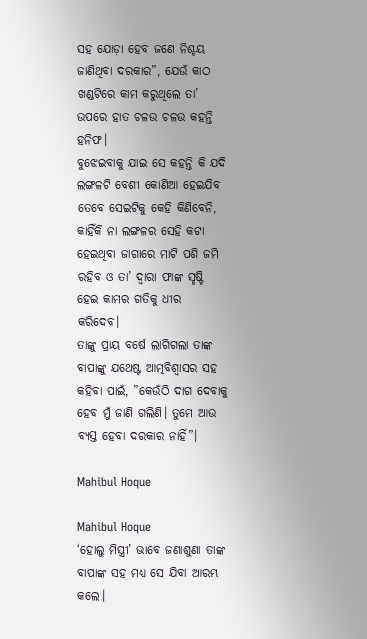ସହ ଯୋଡ଼ା ହେବ ଜଣେ ନିଶ୍ଚୟ ଜାଣିଥିବା ଦରକାର”, ଯେଉଁ କାଠ ଖଣ୍ଡଟିରେ କାମ କରୁଥିଲେ ତା’ ଉପରେ ହାତ ଚଳଉ ଚଳଉ କହନ୍ତି ହନିଫ।
ବୁଝେଇବାକୁ ଯାଇ ସେ କହନ୍ତି କି ଯଦି ଲଙ୍ଗଳଟି ବେଶୀ କୋଣିଆ ହେଇଯିବ ତେବେ ସେଇଟିକୁ କେହି କିଣିବେନି, କାହିଁକି ନା ଲଙ୍ଗଳର ସେହି କଟା ହେଇଥିବା ଜାଗାରେ ମାଟି ପଶି ଜମି ରହିବ ଓ ତା’ ଦ୍ଵାରା ଫାଙ୍କ ସୃଷ୍ଟି ହେଇ କାମର ଗତିକୁ ଧୀର କରିଦେବ।
ତାଙ୍କୁ ପ୍ରାୟ ବର୍ଷେ ଲାଗିଗଲା ତାଙ୍କ ବାପାଙ୍କୁ ଯଥେଷ୍ଟ ଆତ୍ମବିଶ୍ୱାସର ସହ କହିବା ପାଇଁ, ”କେଉଁଠି ଦାଗ ଦେବାକୁ ହେବ ମୁଁ ଜାଣି ଗଲିଣି। ତୁମେ ଆଉ ବ୍ୟସ୍ତ ହେବା ଦରକାର ନାହିଁ”।

Mahibul Hoque

Mahibul Hoque
‘ହୋଲୁ ମିସ୍ତ୍ରୀ’ ଭାବେ ଜଣାଶୁଣା ତାଙ୍କ ବାପାଙ୍କ ସହ ମଧ୍ୟ ସେ ଯିବା ଆରମ୍ଭ କଲେ।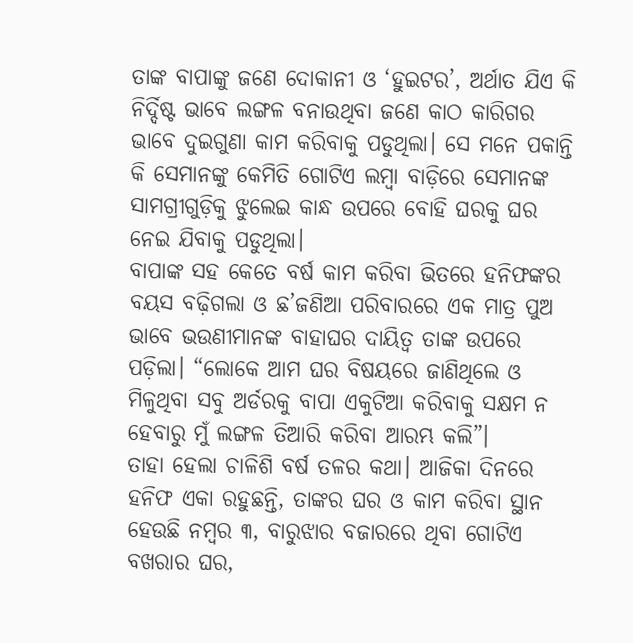ତାଙ୍କ ବାପାଙ୍କୁ ଜଣେ ଦୋକାନୀ ଓ ‘ହୁଇଟର’, ଅର୍ଥାତ ଯିଏ କି ନିର୍ଦ୍ଦିଷ୍ଟ ଭାବେ ଲଙ୍ଗଳ ବନାଉଥିବା ଜଣେ କାଠ କାରିଗର ଭାବେ ଦୁଇଗୁଣା କାମ କରିବାକୁ ପଡୁଥିଲା। ସେ ମନେ ପକାନ୍ତି କି ସେମାନଙ୍କୁ କେମିତି ଗୋଟିଏ ଲମ୍ବା ବାଡ଼ିରେ ସେମାନଙ୍କ ସାମଗ୍ରୀଗୁଡ଼ିକୁ ଝୁଲେଇ କାନ୍ଧ ଉପରେ ବୋହି ଘରକୁ ଘର ନେଇ ଯିବାକୁ ପଡୁଥିଲା।
ବାପାଙ୍କ ସହ କେତେ ବର୍ଷ କାମ କରିବା ଭିତରେ ହନିଫଙ୍କର ବୟସ ବଢ଼ିଗଲା ଓ ଛ’ଜଣିଆ ପରିବାରରେ ଏକ ମାତ୍ର ପୁଅ ଭାବେ ଭଉଣୀମାନଙ୍କ ବାହାଘର ଦାୟିତ୍ଵ ତାଙ୍କ ଉପରେ ପଡ଼ିଲା। “ଲୋକେ ଆମ ଘର ବିଷୟରେ ଜାଣିଥିଲେ ଓ ମିଳୁଥିବା ସବୁ ଅର୍ଡରକୁ ବାପା ଏକୁଟିଆ କରିବାକୁ ସକ୍ଷମ ନ ହେବାରୁ ମୁଁ ଲଙ୍ଗଳ ତିଆରି କରିବା ଆରମ୍ଭ କଲି”।
ତାହା ହେଲା ଚାଳିଶି ବର୍ଷ ତଳର କଥା। ଆଜିକା ଦିନରେ ହନିଫ ଏକା ରହୁଛନ୍ତି, ତାଙ୍କର ଘର ଓ କାମ କରିବା ସ୍ଥାନ ହେଉଛି ନମ୍ବର ୩, ବାରୁଝାର ବଜାରରେ ଥିବା ଗୋଟିଏ ବଖରାର ଘର,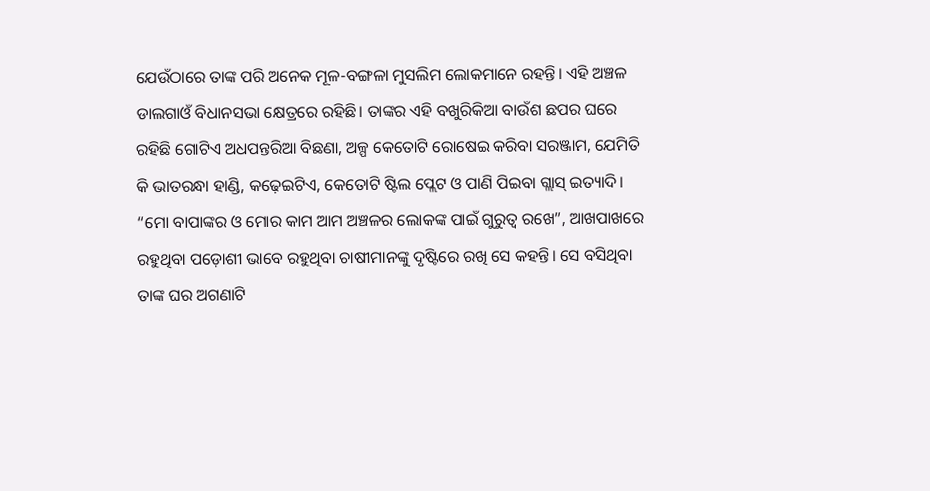ଯେଉଁଠାରେ ତାଙ୍କ ପରି ଅନେକ ମୂଳ-ବଙ୍ଗଳା ମୁସଲିମ ଲୋକମାନେ ରହନ୍ତି। ଏହି ଅଞ୍ଚଳ ଡାଲଗାଓଁ ବିଧାନସଭା କ୍ଷେତ୍ରରେ ରହିଛି। ତାଙ୍କର ଏହି ବଖୁରିକିଆ ବାଉଁଶ ଛପର ଘରେ ରହିଛି ଗୋଟିଏ ଅଧପନ୍ତରିଆ ବିଛଣା, ଅଳ୍ପ କେତୋଟି ରୋଷେଇ କରିବା ସରଞ୍ଜାମ, ଯେମିତି କି ଭାତରନ୍ଧା ହାଣ୍ଡି, କଢ଼େଇଟିଏ, କେତୋଟି ଷ୍ଟିଲ ପ୍ଲେଟ ଓ ପାଣି ପିଇବା ଗ୍ଲାସ୍ ଇତ୍ୟାଦି।
“ମୋ ବାପାଙ୍କର ଓ ମୋର କାମ ଆମ ଅଞ୍ଚଳର ଲୋକଙ୍କ ପାଇଁ ଗୁରୁତ୍ଵ ରଖେ”, ଆଖପାଖରେ ରହୁଥିବା ପଡ଼ୋଶୀ ଭାବେ ରହୁଥିବା ଚାଷୀମାନଙ୍କୁ ଦୃଷ୍ଟିରେ ରଖି ସେ କହନ୍ତି। ସେ ବସିଥିବା ତାଙ୍କ ଘର ଅଗଣାଟି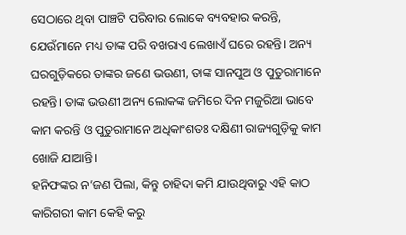ସେଠାରେ ଥିବା ପାଞ୍ଚଟି ପରିବାର ଲୋକେ ବ୍ୟବହାର କରନ୍ତି, ଯେଉଁମାନେ ମଧ୍ୟ ତାଙ୍କ ପରି ବଖରାଏ ଲେଖାଏଁ ଘରେ ରହନ୍ତି। ଅନ୍ୟ ଘରଗୁଡ଼ିକରେ ତାଙ୍କର ଜଣେ ଭଉଣୀ, ତାଙ୍କ ସାନପୁଅ ଓ ପୁତୁରାମାନେ ରହନ୍ତି। ତାଙ୍କ ଭଉଣୀ ଅନ୍ୟ ଲୋକଙ୍କ ଜମିରେ ଦିନ ମଜୁରିଆ ଭାବେ କାମ କରନ୍ତି ଓ ପୁତୁରାମାନେ ଅଧିକାଂଶତଃ ଦକ୍ଷିଣୀ ରାଜ୍ୟଗୁଡ଼ିକୁ କାମ ଖୋଜି ଯାଆନ୍ତି।
ହନିଫଙ୍କର ନ’ଜଣ ପିଲା, କିନ୍ତୁ ଚାହିଦା କମି ଯାଉଥିବାରୁ ଏହି କାଠ କାରିଗରୀ କାମ କେହି କରୁ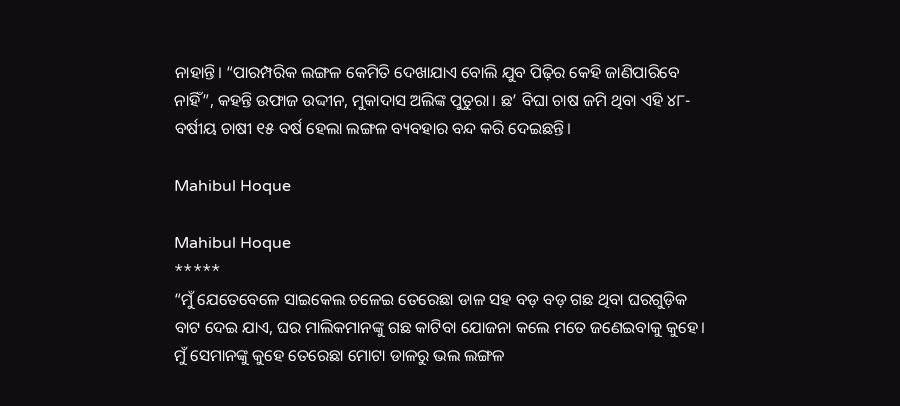ନାହାନ୍ତି। “ପାରମ୍ପରିକ ଲଙ୍ଗଳ କେମିତି ଦେଖାଯାଏ ବୋଲି ଯୁବ ପିଢ଼ିର କେହି ଜାଣିପାରିବେ ନାହିଁ”, କହନ୍ତି ଉଫାଜ ଉଦ୍ଦୀନ, ମୁକାଦାସ ଅଲିଙ୍କ ପୁତୁରା। ଛ’ ବିଘା ଚାଷ ଜମି ଥିବା ଏହି ୪୮-ବର୍ଷୀୟ ଚାଷୀ ୧୫ ବର୍ଷ ହେଲା ଲଙ୍ଗଳ ବ୍ୟବହାର ବନ୍ଦ କରି ଦେଇଛନ୍ତି।

Mahibul Hoque

Mahibul Hoque
*****
“ମୁଁ ଯେତେବେଳେ ସାଇକେଲ ଚଳେଇ ତେରେଛା ଡାଳ ସହ ବଡ଼ ବଡ଼ ଗଛ ଥିବା ଘରଗୁଡ଼ିକ ବାଟ ଦେଇ ଯାଏ, ଘର ମାଲିକମାନଙ୍କୁ ଗଛ କାଟିବା ଯୋଜନା କଲେ ମତେ ଜଣେଇବାକୁ କୁହେ। ମୁଁ ସେମାନଙ୍କୁ କୁହେ ତେରେଛା ମୋଟା ଡାଳରୁ ଭଲ ଲଙ୍ଗଳ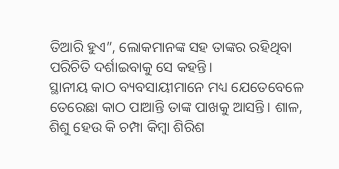ତିଆରି ହୁଏ”, ଲୋକମାନଙ୍କ ସହ ତାଙ୍କର ରହିଥିବା ପରିଚିତି ଦର୍ଶାଇବାକୁ ସେ କହନ୍ତି।
ସ୍ଥାନୀୟ କାଠ ବ୍ୟବସାୟୀମାନେ ମଧ୍ୟ ଯେତେବେଳେ ତେରେଛା କାଠ ପାଆନ୍ତି ତାଙ୍କ ପାଖକୁ ଆସନ୍ତି। ଶାଳ, ଶିଶୁ ହେଉ କି ଚମ୍ପା କିମ୍ବା ଶିରିଶ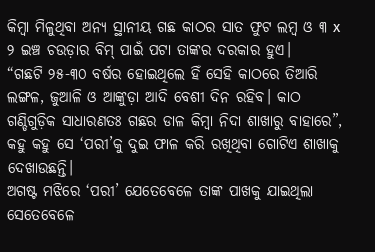କିମ୍ବା ମିଳୁଥିବା ଅନ୍ୟ ସ୍ଥାନୀୟ ଗଛ କାଠର ସାତ ଫୁଟ ଲମ୍ବ ଓ ୩ x ୨ ଇଞ୍ଚ ଚଉଡ଼ାର ବିମ୍ ପାଇଁ ପଟା ତାଙ୍କର ଦରକାର ହୁଏ।
“ଗଛଟି ୨୫-୩୦ ବର୍ଷର ହୋଇଥିଲେ ହିଁ ସେହି କାଠରେ ତିଆରି ଲଙ୍ଗଳ, ଜୁଆଳି ଓ ଆଙ୍କୁଡ଼ା ଆଦି ବେଶୀ ଦିନ ରହିବ। କାଠ ଗଣ୍ଡିଗୁଡ଼ିକ ସାଧାରଣତଃ ଗଛର ଡାଳ କିମ୍ବା ନିଦା ଶାଖାରୁ ବାହାରେ”, କହୁ କହୁ ସେ ‘ପରୀ’କୁ ଦୁଇ ଫାଳ କରି ରଖିଥିବା ଗୋଟିଏ ଶାଖାକୁ ଦେଖାଉଛନ୍ତି।
ଅଗଷ୍ଟ ମଝିରେ ‘ପରୀ’ ଯେତେବେଳେ ତାଙ୍କ ପାଖକୁ ଯାଇଥିଲା ସେତେବେଳେ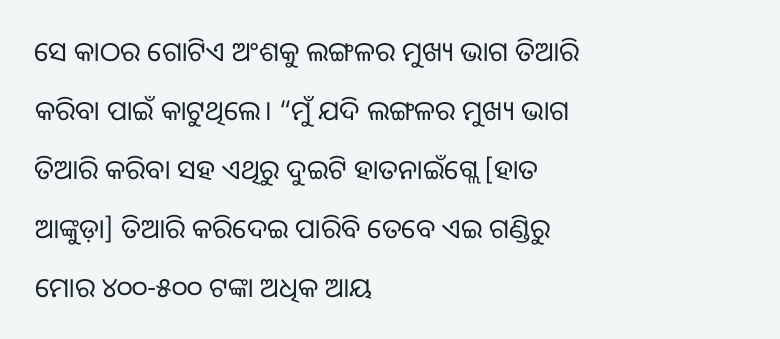ସେ କାଠର ଗୋଟିଏ ଅଂଶକୁ ଲଙ୍ଗଳର ମୁଖ୍ୟ ଭାଗ ତିଆରି କରିବା ପାଇଁ କାଟୁଥିଲେ। “ମୁଁ ଯଦି ଲଙ୍ଗଳର ମୁଖ୍ୟ ଭାଗ ତିଆରି କରିବା ସହ ଏଥିରୁ ଦୁଇଟି ହାତନାଇଁଗ୍ଲେ [ହାତ ଆଙ୍କୁଡ଼ା] ତିଆରି କରିଦେଇ ପାରିବି ତେବେ ଏଇ ଗଣ୍ଡିରୁ ମୋର ୪୦୦-୫୦୦ ଟଙ୍କା ଅଧିକ ଆୟ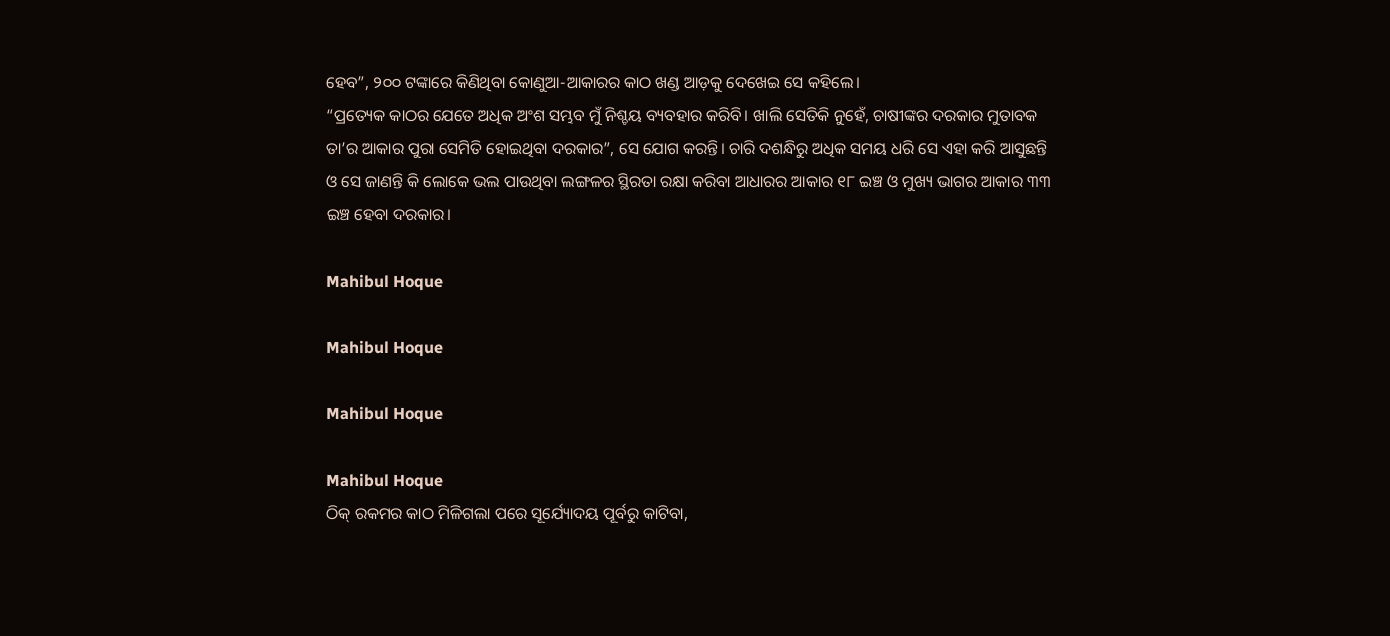ହେବ”, ୨୦୦ ଟଙ୍କାରେ କିଣିଥିବା କୋଣୁଆ-ଆକାରର କାଠ ଖଣ୍ଡ ଆଡ଼କୁ ଦେଖେଇ ସେ କହିଲେ।
“ପ୍ରତ୍ୟେକ କାଠର ଯେତେ ଅଧିକ ଅଂଶ ସମ୍ଭବ ମୁଁ ନିଶ୍ଚୟ ବ୍ୟବହାର କରିବି। ଖାଲି ସେତିକି ନୁହେଁ, ଚାଷୀଙ୍କର ଦରକାର ମୁତାବକ ତା’ର ଆକାର ପୁରା ସେମିତି ହୋଇଥିବା ଦରକାର”, ସେ ଯୋଗ କରନ୍ତି। ଚାରି ଦଶନ୍ଧିରୁ ଅଧିକ ସମୟ ଧରି ସେ ଏହା କରି ଆସୁଛନ୍ତି ଓ ସେ ଜାଣନ୍ତି କି ଲୋକେ ଭଲ ପାଉଥିବା ଲଙ୍ଗଳର ସ୍ଥିରତା ରକ୍ଷା କରିବା ଆଧାରର ଆକାର ୧୮ ଇଞ୍ଚ ଓ ମୁଖ୍ୟ ଭାଗର ଆକାର ୩୩ ଇଞ୍ଚ ହେବା ଦରକାର।

Mahibul Hoque

Mahibul Hoque

Mahibul Hoque

Mahibul Hoque
ଠିକ୍ ରକମର କାଠ ମିଳିଗଲା ପରେ ସୂର୍ଯ୍ୟୋଦୟ ପୂର୍ବରୁ କାଟିବା,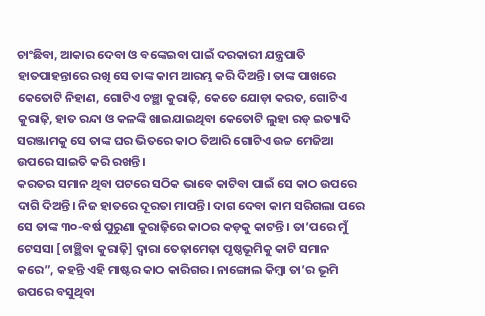ଚାଂଛିବା, ଆକାର ଦେବା ଓ ବଙ୍କେଇବା ପାଇଁ ଦରକାରୀ ଯନ୍ତ୍ରପାତି ହାତପାହନ୍ତାରେ ରଖି ସେ ତାଙ୍କ କାମ ଆରମ୍ଭ କରି ଦିଅନ୍ତି। ତାଙ୍କ ପାଖରେ କେତୋଟି ନିହାଣ, ଗୋଟିଏ ଚଞ୍ଛା କୁରାଢ଼ି, କେତେ ଯୋଡ଼ା କରତ, ଗୋଟିଏ କୁରାଢ଼ି, ହାତ ରନ୍ଦା ଓ କଳଙ୍କି ଖାଇଯାଇଥିବା କେତୋଟି ଲୁହା ରଡ୍ ଇତ୍ୟାଦି ସରଞ୍ଜାମକୁ ସେ ତାଙ୍କ ଘର ଭିତରେ କାଠ ତିଆରି ଗୋଟିଏ ଉଚ୍ଚ ମେଜିଆ ଉପରେ ସାଇତି କରି ରଖନ୍ତି।
କରତର ସମାନ ଥିବା ପଟରେ ସଠିକ ଭାବେ କାଟିବା ପାଇଁ ସେ କାଠ ଉପରେ ଦାଗି ଦିଅନ୍ତି। ନିଜ ହାତରେ ଦୂରତା ମାପନ୍ତି। ଦାଗ ଦେବା କାମ ସରିଗଲା ପରେ ସେ ତାଙ୍କ ୩୦-ବର୍ଷ ପୁରୁଣା କୁରାଢ଼ିରେ କାଠର କଡ଼କୁ କାଟନ୍ତି। ତା’ପରେ ମୁଁ ଟେସସା [ଚାଞ୍ଛିବା କୁରାଢ଼ି] ଦ୍ଵାରା ତେଢ଼ାମେଢ଼ା ପୃଷ୍ଠଭୂମିକୁ କାଟି ସମାନ କରେ”, କହନ୍ତି ଏହି ମାଷ୍ଟର କାଠ କାରିଗର। ନାଙ୍ଗୋଲ କିମ୍ବା ତା’ର ଭୂମି ଉପରେ ବସୁଥିବା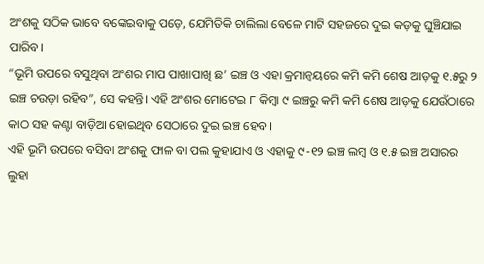ଅଂଶକୁ ସଠିକ ଭାବେ ବଙ୍କେଇବାକୁ ପଡ଼େ, ଯେମିତିକି ଚାଲିଲା ବେଳେ ମାଟି ସହଜରେ ଦୁଇ କଡ଼କୁ ଘୁଞ୍ଚିଯାଇ ପାରିବ।
“ଭୂମି ଉପରେ ବସୁଥିବା ଅଂଶର ମାପ ପାଖାପାଖି ଛ’ ଇଞ୍ଚ ଓ ଏହା କ୍ରମାନ୍ଵୟରେ କମି କମି ଶେଷ ଆଡ଼କୁ ୧.୫ରୁ ୨ ଇଞ୍ଚ ଚଉଡ଼ା ରହିବ”, ସେ କହନ୍ତି। ଏହି ଅଂଶର ମୋଟେଇ ୮ କିମ୍ବା ୯ ଇଞ୍ଚରୁ କମି କମି ଶେଷ ଆଡ଼କୁ ଯେଉଁଠାରେ କାଠ ସହ କଣ୍ଟା ବାଡ଼ିଆ ହୋଇଥିବ ସେଠାରେ ଦୁଇ ଇଞ୍ଚ ହେବ।
ଏହି ଭୂମି ଉପରେ ବସିବା ଅଂଶକୁ ଫାଳ ବା ପଲ କୁହାଯାଏ ଓ ଏହାକୁ ୯-୧୨ ଇଞ୍ଚ ଲମ୍ବ ଓ ୧.୫ ଇଞ୍ଚ ଅସାରର ଲୁହା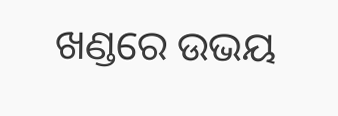ଖଣ୍ଡରେ ଉଭୟ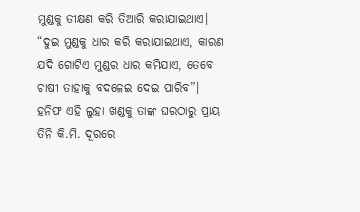ମୁଣ୍ଡକୁ ତୀକ୍ଷଣ କରି ତିଆରି କରାଯାଇଥାଏ। “ଦୁଇ ମୁଣ୍ଡକୁ ଧାର କରି କରାଯାଇଥାଏ, କାରଣ ଯଦି ଗୋଟିଏ ମୁଣ୍ଡର ଧାର କମିଯାଏ, ତେବେ ଚାଷୀ ତାହାକୁ ବଦଳେଇ ଦେଇ ପାରିବ”। ହନିଫ ଏହି ଲୁହା ଖଣ୍ଡକୁ ତାଙ୍କ ଘରଠାରୁ ପ୍ରାୟ ତିନି କି.ମି. ଦୂରରେ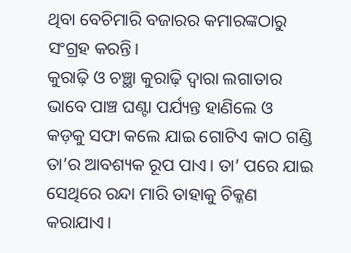ଥିବା ବେଚିମାରି ବଜାରର କମାରଙ୍କଠାରୁ ସଂଗ୍ରହ କରନ୍ତି।
କୁରାଢ଼ି ଓ ଚଞ୍ଛା କୁରାଢ଼ି ଦ୍ଵାରା ଲଗାତାର ଭାବେ ପାଞ୍ଚ ଘଣ୍ଟା ପର୍ଯ୍ୟନ୍ତ ହାଣିଲେ ଓ କଡ଼କୁ ସଫା କଲେ ଯାଇ ଗୋଟିଏ କାଠ ଗଣ୍ଡି ତା’ର ଆବଶ୍ୟକ ରୂପ ପାଏ। ତା’ ପରେ ଯାଇ ସେଥିରେ ରନ୍ଦା ମାରି ତାହାକୁ ଚିକ୍କଣ କରାଯାଏ।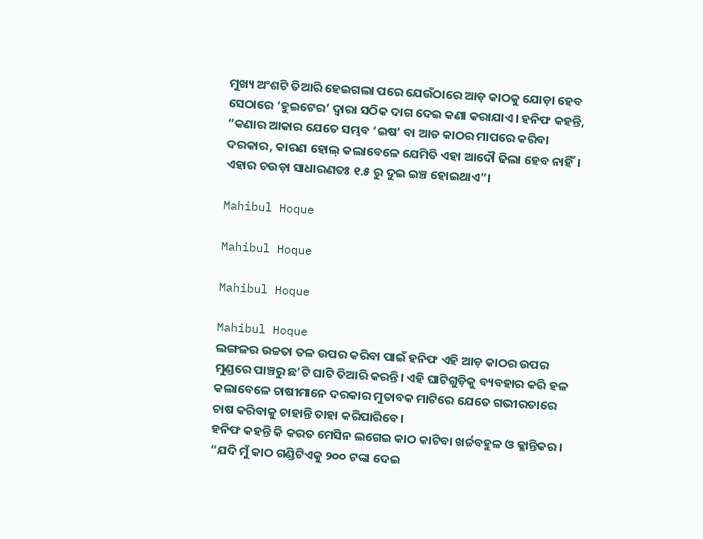ମୁଖ୍ୟ ଅଂଶଟି ତିଆରି ହେଇଗଲା ପରେ ଯେଉଁଠାରେ ଆଡ଼ କାଠକୁ ଯୋଡ଼ା ହେବ ସେଠାରେ ‘ହୁଇଟେର’ ଦ୍ଵାରା ସଠିକ ଦାଗ ଦେଇ କଣା କରାଯାଏ। ହନିଫ କହନ୍ତି, “କଣାର ଆକାର ଯେତେ ସମ୍ଭବ ‘ଇଷ’ ବା ଆଡ କାଠର ମାପରେ କରିବା ଦରକାର, କାରଣ ହୋଲ୍ କଲାବେଳେ ଯେମିତି ଏହା ଆଦୌ ଢିଲା ହେବ ନାହିଁ। ଏହାର ଚଉଡ଼ା ସାଧାରଣତଃ ୧.୫ ରୁ ଦୁଇ ଇଞ୍ଚ ହୋଇଥାଏ”।

Mahibul Hoque

Mahibul Hoque

Mahibul Hoque

Mahibul Hoque
ଲଙ୍ଗଳର ଉଚ୍ଚତା ତଳ ଉପର କରିବା ପାଇଁ ହନିଫ ଏହି ଆଡ଼ କାଠର ଉପର ମୁଣ୍ଡରେ ପାଞ୍ଚରୁ ଛ’ଟି ଘାଟି ତିଆରି କରନ୍ତି। ଏହି ଘାଟିଗୁଡ଼ିକୁ ବ୍ୟବହାର କରି ହଳ କଲାବେଳେ ଚାଷୀମାନେ ଦରକାର ମୁତାବକ ମାଟିରେ ଯେତେ ଗଭୀରତାରେ ଚାଷ କରିବାକୁ ଚାହାନ୍ତି ତାହା କରିପାରିବେ।
ହନିଫ କହନ୍ତି କି କରତ ମେସିନ ଲଗେଇ କାଠ କାଟିବା ଖର୍ଚ୍ଚବହୁଳ ଓ କ୍ଳାନ୍ତିକର। “ଯଦି ମୁଁ କାଠ ଗଣ୍ଡିଟିଏକୁ ୨୦୦ ଟଙ୍କା ଦେଇ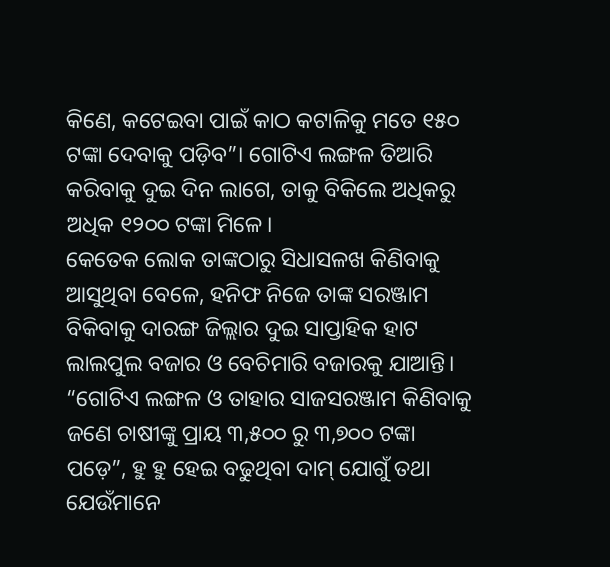କିଣେ, କଟେଇବା ପାଇଁ କାଠ କଟାଳିକୁ ମତେ ୧୫୦ ଟଙ୍କା ଦେବାକୁ ପଡ଼ିବ”। ଗୋଟିଏ ଲଙ୍ଗଳ ତିଆରି କରିବାକୁ ଦୁଇ ଦିନ ଲାଗେ, ତାକୁ ବିକିଲେ ଅଧିକରୁ ଅଧିକ ୧୨୦୦ ଟଙ୍କା ମିଳେ।
କେତେକ ଲୋକ ତାଙ୍କଠାରୁ ସିଧାସଳଖ କିଣିବାକୁ ଆସୁଥିବା ବେଳେ, ହନିଫ ନିଜେ ତାଙ୍କ ସରଞ୍ଜାମ ବିକିବାକୁ ଦାରଙ୍ଗ ଜିଲ୍ଲାର ଦୁଇ ସାପ୍ତାହିକ ହାଟ ଲାଲପୁଲ ବଜାର ଓ ବେଚିମାରି ବଜାରକୁ ଯାଆନ୍ତି। “ଗୋଟିଏ ଲଙ୍ଗଳ ଓ ତାହାର ସାଜସରଞ୍ଜାମ କିଣିବାକୁ ଜଣେ ଚାଷୀଙ୍କୁ ପ୍ରାୟ ୩,୫୦୦ ରୁ ୩,୭୦୦ ଟଙ୍କା ପଡ଼େ”, ହୁ ହୁ ହେଇ ବଢୁଥିବା ଦାମ୍ ଯୋଗୁଁ ତଥା ଯେଉଁମାନେ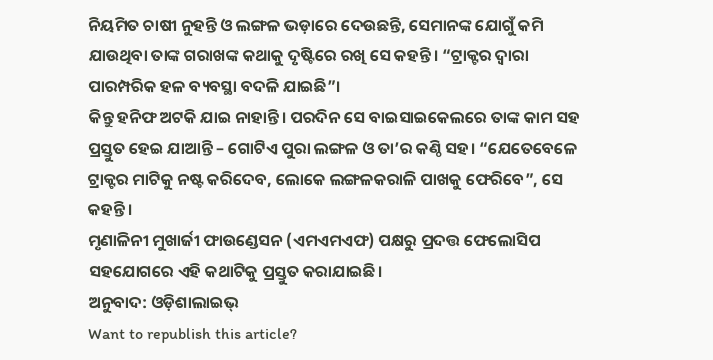ନିୟମିତ ଚାଷୀ ନୁହନ୍ତି ଓ ଲଙ୍ଗଳ ଭଡ଼ାରେ ଦେଉଛନ୍ତି, ସେମାନଙ୍କ ଯୋଗୁଁ କମି ଯାଉଥିବା ତାଙ୍କ ଗରାଖଙ୍କ କଥାକୁ ଦୃଷ୍ଟିରେ ରଖି ସେ କହନ୍ତି। “ଟ୍ରାକ୍ଟର ଦ୍ଵାରା ପାରମ୍ପରିକ ହଳ ବ୍ୟବସ୍ଥା ବଦଳି ଯାଇଛି”।
କିନ୍ତୁ ହନିଫ ଅଟକି ଯାଇ ନାହାନ୍ତି। ପରଦିନ ସେ ବାଇସାଇକେଲରେ ତାଙ୍କ କାମ ସହ ପ୍ରସ୍ତୁତ ହେଇ ଯାଆନ୍ତି – ଗୋଟିଏ ପୁରା ଲଙ୍ଗଳ ଓ ତା’ର କଣ୍ଠି ସହ। “ଯେତେବେଳେ ଟ୍ରାକ୍ଟର ମାଟିକୁ ନଷ୍ଟ କରିଦେବ, ଲୋକେ ଲଙ୍ଗଳକରାଳି ପାଖକୁ ଫେରିବେ”, ସେ କହନ୍ତି।
ମୃଣାଳିନୀ ମୁଖାର୍ଜୀ ଫାଉଣ୍ଡେସନ (ଏମଏମଏଫ) ପକ୍ଷରୁ ପ୍ରଦତ୍ତ ଫେଲୋସିପ ସହଯୋଗରେ ଏହି କଥାଟିକୁ ପ୍ରସ୍ତୁତ କରାଯାଇଛି।
ଅନୁବାଦ: ଓଡ଼ିଶାଲାଇଭ୍
Want to republish this article?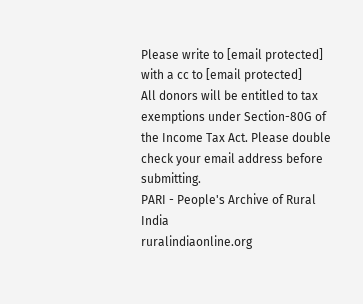Please write to [email protected] with a cc to [email protected]
All donors will be entitled to tax exemptions under Section-80G of the Income Tax Act. Please double check your email address before submitting.
PARI - People's Archive of Rural India
ruralindiaonline.org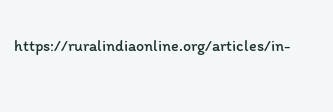https://ruralindiaonline.org/articles/in-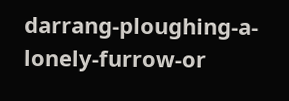darrang-ploughing-a-lonely-furrow-or